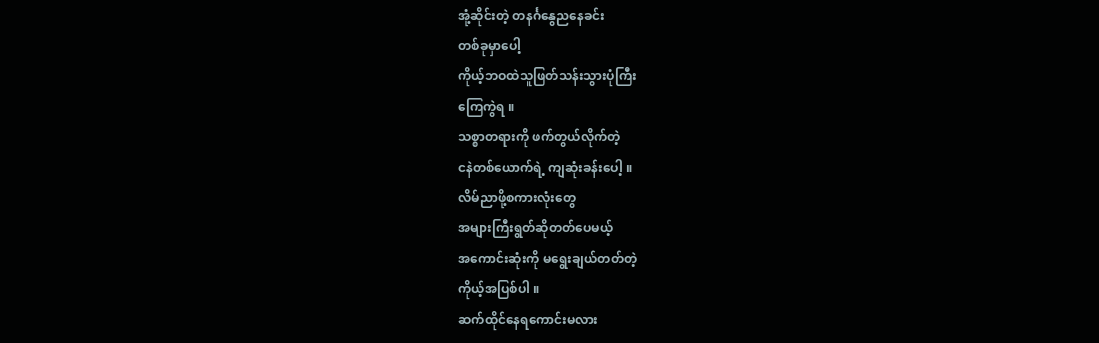အုံ့ဆိုင်းတဲ့ တနင်္ဂနွေညနေခင်း
တစ်ခုမှာပေါ့
ကိုယ့်ဘဝထဲသူဖြတ်သန်းသွားပုံကြီး
ကြေကွဲရ ။
သစ္စာတရားကို ဖက်တွယ်လိုက်တဲ့
ငနဲတစ်ယောက်ရဲ့ ကျဆုံးခန်းပေါ့ ။
လိမ်ညာဖို့စကားလုံးတွေ
အများကြီးရွတ်ဆိုတတ်ပေမယ့်
အကောင်းဆုံးကို မရွေးချယ်တတ်တဲ့
ကိုယ့်အပြစ်ပါ ။
ဆက်ထိုင်နေရကောင်းမလား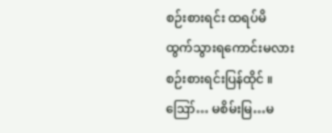စဉ်းစားရင်း ထရပ်မိ
ထွက်သွားရကောင်းမလား
စဉ်းစားရင်းပြန်ထိုင် ။
ဪ… မစိမ်းမြ…မ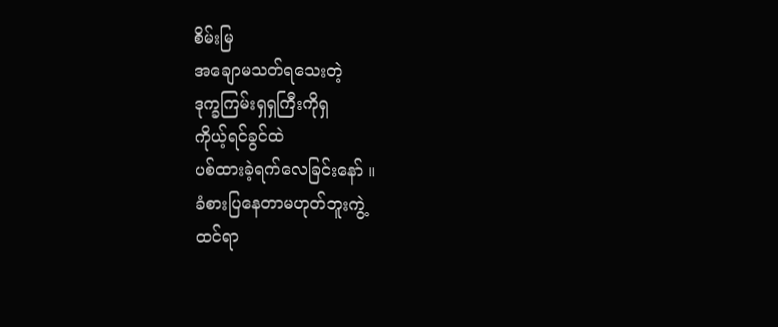စိမ်းမြ
အချောမသတ်ရသေးတဲ့
ဒုက္ခကြမ်းရှရှကြီးကိုရှ
ကိုယ့်ရင်ခွင်ထဲ
ပစ်ထားခဲ့ရက်လေခြင်းနော် ။
ခံစားပြနေတာမဟုတ်ဘူးကွဲ့
ထင်ရာ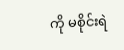ကို မစိုင်းရဲ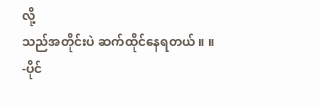လို့
သည်အတိုင်းပဲ ဆက်ထိုင်နေရတယ် ။ ။
-ပိုင်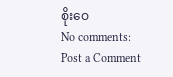စိုးဝေ
No comments:
Post a Comment